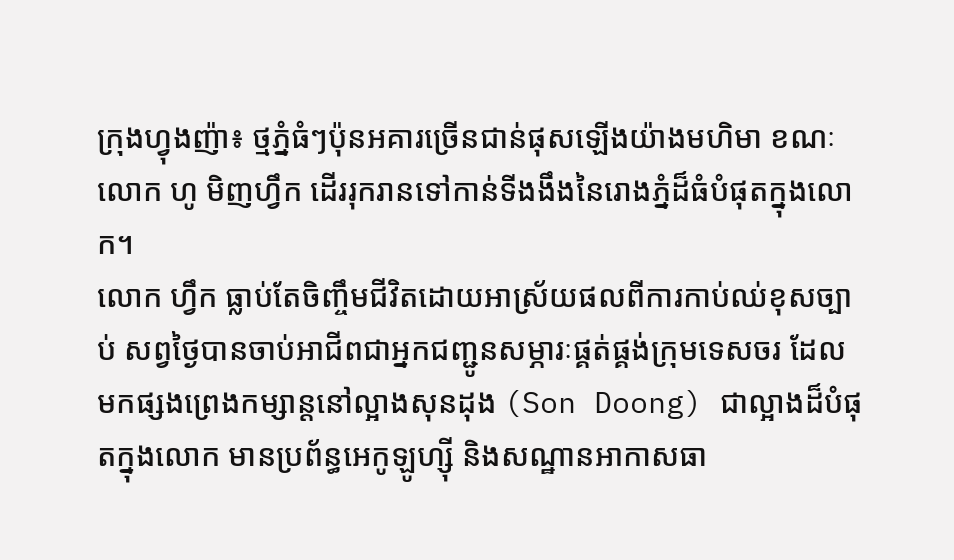ក្រុងហ្វុងញ៉ា៖ ថ្មភ្នំធំៗប៉ុនអគារច្រើនជាន់ផុសឡើងយ៉ាងមហិមា ខណៈលោក ហូ មិញហ្វឹក ដើររុករានទៅកាន់ទីងងឹងនៃរោងភ្នំដ៏ធំបំផុតក្នុងលោក។
លោក ហ្វឹក ធ្លាប់តែចិញ្ចឹមជីវិតដោយអាស្រ័យផលពីការកាប់ឈ់ខុសច្បាប់ សព្វថ្ងៃបានចាប់អាជីពជាអ្នកជញ្ជូនសម្ភារៈផ្គត់ផ្គង់ក្រុមទេសចរ ដែលមកផ្សងព្រេងកម្សាន្តនៅល្អាងសុនដុង (Son Doong) ជាល្អាងដ៏បំផុតក្នុងលោក មានប្រព័ន្ធអេកូឡូហ្ស៊ី និងសណ្ឋានអាកាសធា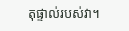តុផ្ទាល់របស់វា។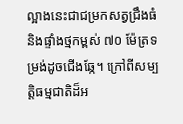ល្អាងនេះជាជម្រកសត្វជ្រឹងធំ និងផ្ទាំងថ្មកម្ពស់ ៧០ ម៉ែត្រទម្រង់ដូចជើងឆ្កែ។ ក្រៅពីសម្បត្តិធម្មជាតិដ៏អ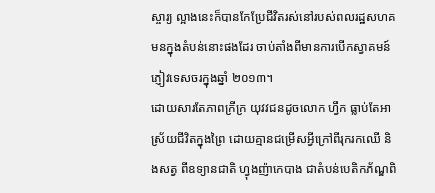ស្ចារ្យ ល្អាងនេះក៏បានកែប្រែជីវិតរស់នៅរបស់ពលរដ្ឋសហគមនក្នុងតំបន់នោះផងដែរ ចាប់តាំងពីមានការបើកស្វាគមន៍ភ្ញៀវទេសចរក្នុងឆ្នាំ ២០១៣។
ដោយសារតែភាពក្រីក្រ យុវវជនដូចលោក ហ្វឹក ធ្លាប់តែអាស្រ័យជីវិតក្នុងព្រៃ ដោយគ្មានជម្រើសអ្វីក្រៅពីរុករកឈើ និងសត្វ ពីឧទ្យានជាតិ ហ្វុងញ៉ាកេបាង ជាតំបន់បេតិកភ័ណ្ឌពិ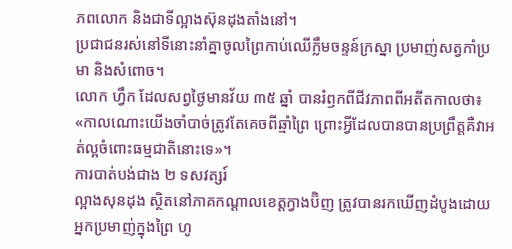ភពលោក និងជាទីល្អាងស៊ុនដុងតាំងនៅ។
ប្រជាជនរស់នៅទីនោះនាំគ្នាចូលព្រៃកាប់ឈើក្លឹមចន្ទន៍ក្រស្នា ប្រមាញ់សត្វកាំប្រមា និងសំពោច។
លោក ហ្វឹក ដែលសព្វថ្ងៃមានវ័យ ៣៥ ឆ្នាំ បានរំឭកពីជីវភាពពីអតីតកាលថា៖ «កាលណោះយើងចាំបាច់ត្រូវតែគេចពីឆ្មាំព្រៃ ព្រោះអ្វីដែលបានបានប្រព្រឹត្តគឺវាអត់ល្អចំពោះធម្មជាតិនោះទេ»។
ការបាត់បង់ជាង ២ ទសវត្សរ៍
ល្អាងសុនដុង ស្ថិតនៅភាគកណ្ដាលខេត្តក្វាងប៊ិញ ត្រូវបានរកឃើញដំបូងដោយអ្នកប្រមាញ់ក្នុងព្រៃ ហូ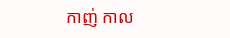កាញ់ កាល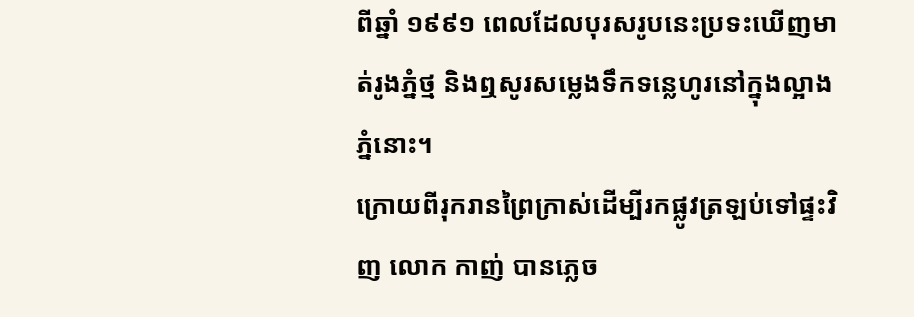ពីឆ្នាំ ១៩៩១ ពេលដែលបុរសរូបនេះប្រទះឃើញមាត់រូងភ្នំថ្ម និងឮសូរសម្លេងទឹកទន្លេហូរនៅក្នុងល្អាងភ្នំនោះ។
ក្រោយពីរុករានព្រៃក្រាស់ដើម្បីរកផ្លូវត្រឡប់ទៅផ្ទះវិញ លោក កាញ់ បានភ្លេច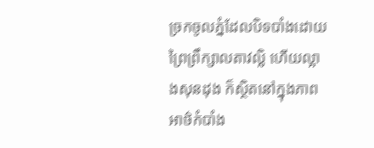ច្រកចូលភ្នំដែលបិទបាំងដោយព្រៃព្រឹក្សាលតាវល្លិ ហើយល្អាងសុនដុង ក៏ស្ថិតនៅក្នុងភាពអាថ៌កំបាំង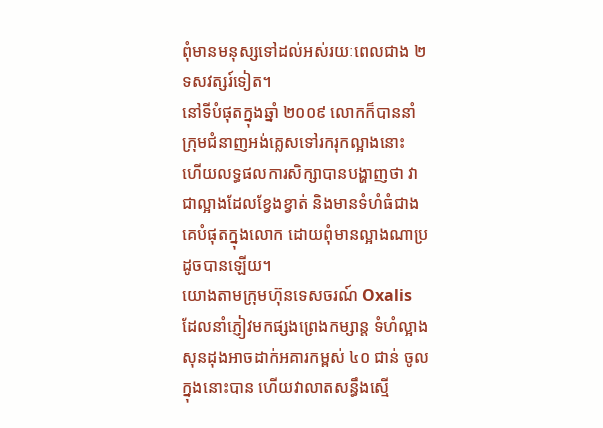ពុំមានមនុស្សទៅដល់អស់រយៈពេលជាង ២ ទសវត្សរ៍ទៀត។
នៅទីបំផុតក្នុងឆ្នាំ ២០០៩ លោកក៏បាននាំក្រុមជំនាញអង់គ្លេសទៅរករុកល្អាងនោះ ហើយលទ្ធផលការសិក្សាបានបង្ហាញថា វាជាល្អាងដែលខ្វែងខ្វាត់ និងមានទំហំធំជាងគេបំផុតក្នុងលោក ដោយពុំមានល្អាងណាប្រដូចបានឡើយ។
យោងតាមក្រុមហ៊ុនទេសចរណ៍ Oxalis ដែលនាំភ្ញៀវមកផ្សងព្រេងកម្សាន្ត ទំហំល្អាងសុនដុងអាចដាក់អគារកម្ពស់ ៤០ ជាន់ ចូលក្នុងនោះបាន ហើយវាលាតសន្ធឹងស្មើ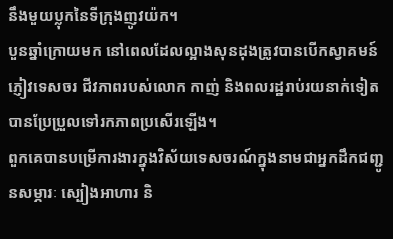នឹងមួយប្លុកនៃទីក្រុងញូវយ៉ក។
បួនឆ្នាំក្រោយមក នៅពេលដែលល្អាងសុនដុងត្រូវបានបើកស្វាគមន៍ភ្ញៀវទេសចរ ជីវភាពរបស់លោក កាញ់ និងពលរដ្ឋរាប់រយនាក់ទៀតបានប្រែប្រួលទៅរកភាពប្រសើរឡើង។
ពួកគេបានបម្រើការងារក្នុងវិស័យទេសចរណ៍ក្នុងនាមជាអ្នកដឹកជញ្ជូនសម្ភារៈ ស្បៀងអាហារ និ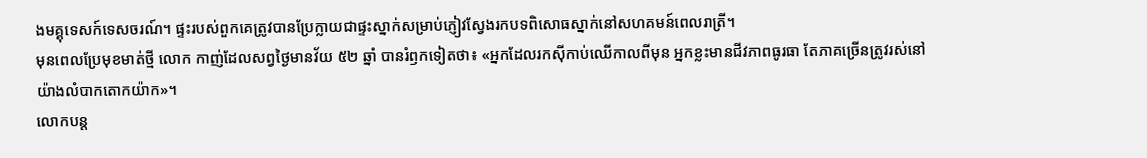ងមគ្គុទេសក៍ទេសចរណ៍។ ផ្ទះរបស់ពួកគេត្រូវបានប្រែក្លាយជាផ្ទះស្នាក់សម្រាប់ភ្ញៀវស្វែងរកបទពិសោធស្នាក់នៅសហគមន៍ពេលរាត្រី។
មុនពេលប្រែមុខមាត់ថ្មី លោក កាញ់ដែលសព្វថ្ងៃមានវ័យ ៥២ ឆ្នាំ បានរំឭកទៀតថា៖ «អ្នកដែលរកស៊ីកាប់ឈើកាលពីមុន អ្នកខ្លះមានជីវភាពធូរធា តែភាគច្រើនត្រូវរស់នៅយ៉ាងលំបាកតោកយ៉ាក»។
លោកបន្ត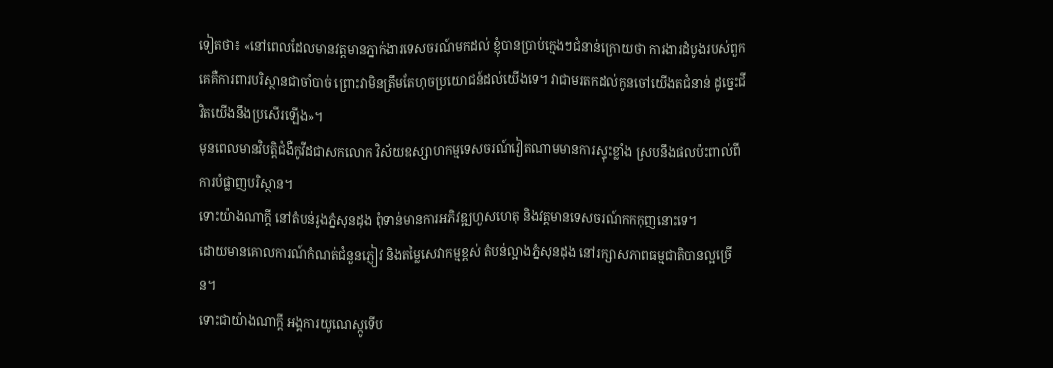ទៀតថា៖ «នៅពេលដែលមានវត្តមានភ្នាក់ងារទេសចរណ៍មកដល់ ខ្ញុំបានប្រាប់ក្មេងៗជំនាន់ក្រោយថា ការងារដំបូងរបស់ពួកគេគឺការពារបរិស្ថានជាចាំបាច់ ព្រោះវាមិនត្រឹមតែហុចប្រយោជន៍ដល់យើងទេ។ វាជាមរតកដល់កូនចៅយើងតជំនាន់ ដូច្នេះជីវិតយើងនឹងប្រសើរឡើង»។
មុនពេលមានវិបត្តិជំងឺកូវីដជាសកលោក វិស័យឧស្សាហកម្មទេសចរណ៍វៀតណាមមានការស្ទុះខ្លាំង ស្របនឹងផលប៉ះពាល់ពីការបំផ្លាញបរិស្ថាន។
ទោះយ៉ាងណាក្ដី នៅតំបន់រូងភ្នំសុនដុង ពុំទាន់មានការអភិវឌ្ឍហួសហេតុ និងវត្តមានទេសចរណ៍កកកុញនោះទេ។
ដោយមានគោលការណ៍កំណត់ជំនួនភ្ញៀវ និងតម្លៃសេវាកម្មខ្ពស់ តំបន់ល្អាងភ្នំសុនដុង នៅរក្សាសភាពធម្មជាតិបានល្អច្រើន។
ទោះជាយ៉ាងណាក្ដី អង្គការយូណេស្កូទើប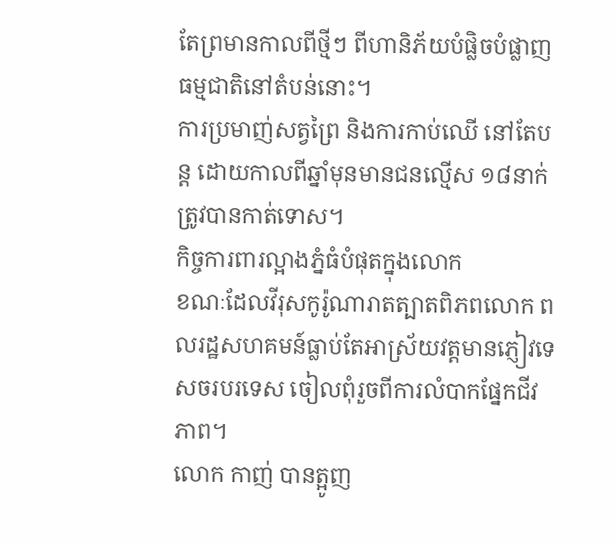តែព្រមានកាលពីថ្មីៗ ពីហានិភ័យបំផ្លិចបំផ្លាញធម្មជាតិនៅតំបន់នោះ។
ការប្រមាញ់សត្វព្រៃ និងការកាប់ឈើ នៅតែបន្ត ដោយកាលពីឆ្នាំមុនមានជនល្មើស ១៨នាក់ត្រូវបានកាត់ទោស។
កិច្ចការពារល្អាងភ្នំធំបំផុតក្នុងលោក
ខណៈដែលវីរុសកូរ៉ូណារាតត្បាតពិភពលោក ពលរដ្ឋសហគមន៍ធ្លាប់តែអាស្រ័យវត្តមានភ្ញៀវទេសចរបរទេស ចៀលពុំរួចពីការលំបាកផ្នែកជីវភាព។
លោក កាញ់ បានត្អូញ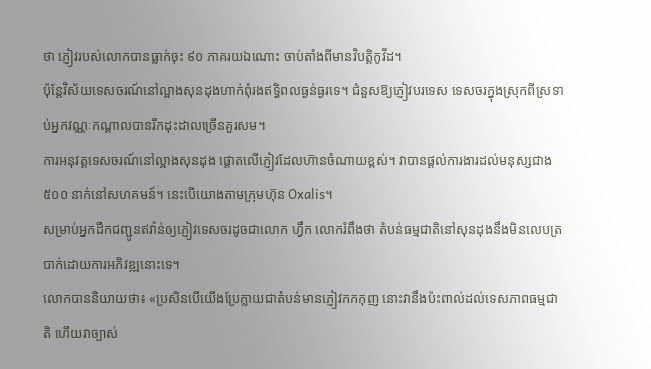ថា ភ្ញៀវរបស់លោកបានធ្លាក់ចុះ ៩០ ភាគរយឯណោះ ចាប់តាំងពីមានវិបត្តិកូវីដ។
ប៉ុន្តែវិស័យទេសចរណ៍នៅល្អាងសុនដុងហាក់ពុំរងឥទ្ធិពលធ្ងន់ធ្ងរទេ។ ជំនួសឱ្យភ្ញៀវបរទេស ទេសចរក្នុងស្រុកពីស្រទាប់អ្នកវណ្ណៈកណ្ដាលបានរីកដុះដាលច្រើនគួរសម។
ការអនុវត្តទេសចរណ៍នៅល្អាងសុនដុង ផ្ដោតលើភ្ញៀវដែលហ៊ានចំណាយខ្ពស់។ វាបានផ្ដល់ការងារដល់មនុស្សជាង ៥០០ នាក់នៅសហគមន៍។ នេះបើយោងតាមក្រុមហ៊ុន Oxalis។
សម្រាប់អ្នកដឺកជញ្ជូនឥវ៉ាន់ឲ្យភ្ញៀវទេសចរដូចជាលោក ហ្វឹក លោករំពឹងថា តំបន់ធម្មជាតិនៅសុនដុងនឹងមិនលេបត្របាក់ដោយការអភិវឌ្ឍនោះទេ។
លោកបាននិយាយថា៖ «ប្រសិនបើយើងប្រែក្លាយជាតំបន់មានភ្ញៀវកកកុញ នោះវានឹងប៉ះពាល់ដល់ទេសភាពធម្មជាតិ ហើយវាច្បាស់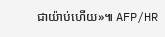ជាយ៉ាប់ហើយ»៕ AFP/HR